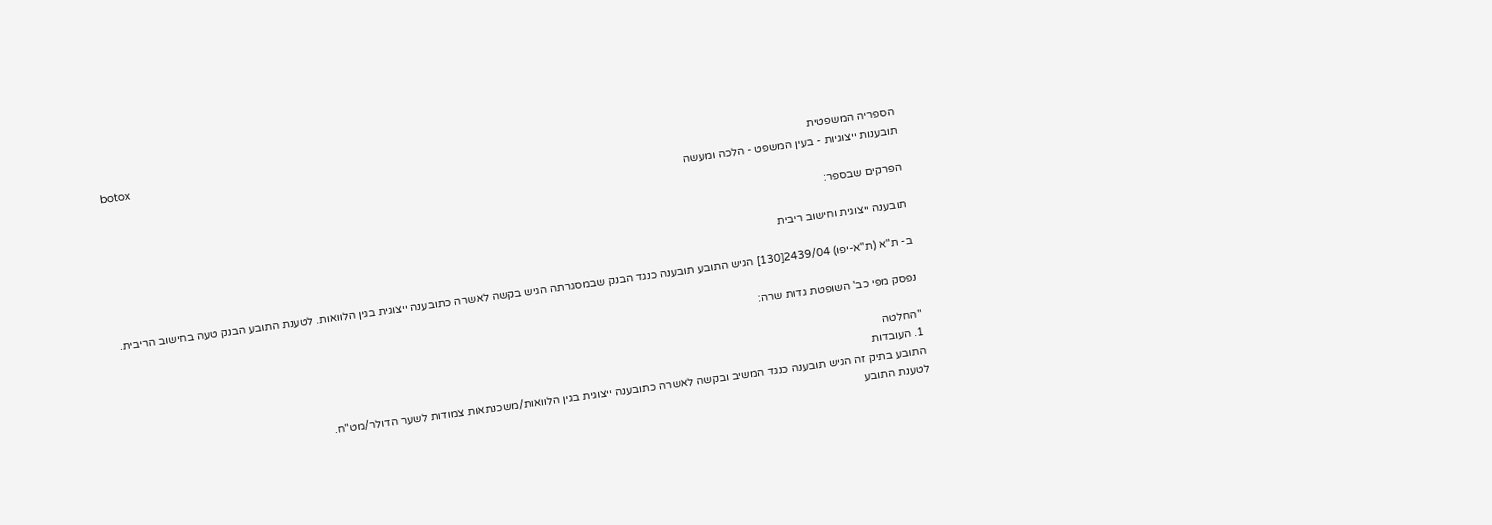botox
הספריה המשפטית
תובענות ייצוגיות - בעין המשפט - הלכה ומעשה

הפרקים שבספר:

תובענה ייצוגית וחישוב ריבית

ב- ת"א (ת"א-יפו) 2439/04[130] הגיש התובע תובענה כנגד הבנק שבמסגרתה הגיש בקשה לאשרה כתובענה ייצוגית בגין הלוואות. לטענת התובע הבנק טעה בחישוב הריבית.

נפסק מפי כב' השופטת גדות שרה:

"החלטה
1. העובדות
התובע בתיק זה הגיש תובענה כנגד המשיב ובקשה לאשרה כתובענה ייצוגית בגין הלוואות/משכנתאות צמודות לשער הדולר/מט"ח.
לטענת התובע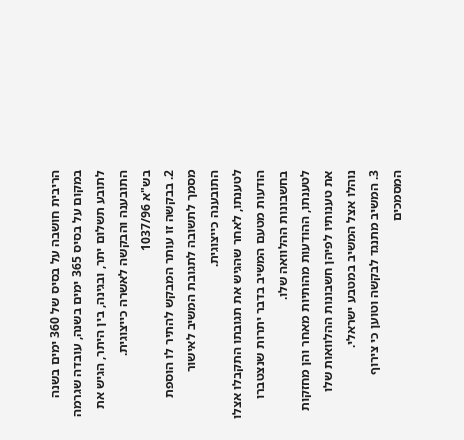הריבית חושבה על בסיס של 360 ימים בשנה במקום על בסיס 365 ימים בשנה, עובדה שגרמה לתובע תשלום יתר, ובגינה, בין היתר, הגיש את התובענה והבקשה לאשרה כייצוגית.
בש"א 1037/96
2. בבקשה זו עותר המבקש להתיר לו הוספת מסמך לתשובה לתגובת המשיב לאישור התובענה כייצוגית.
לטענתו, לאחר שהגיש את תגובתו התקבלו אצלו הודעות מטעם המשיב בדבר יתרות שנצטברו בחשבונות ההלוואה שלו.
לטענתו, ההודעות מהותיות מאחר והן מחזקות את טענותיו לפיהן חשבונות ההלוואות שלו נוהלו אצל המשיב במטבע ישראלי.
3. המשיב מתנגד לבקשה וטוען כי צירוף המסמכים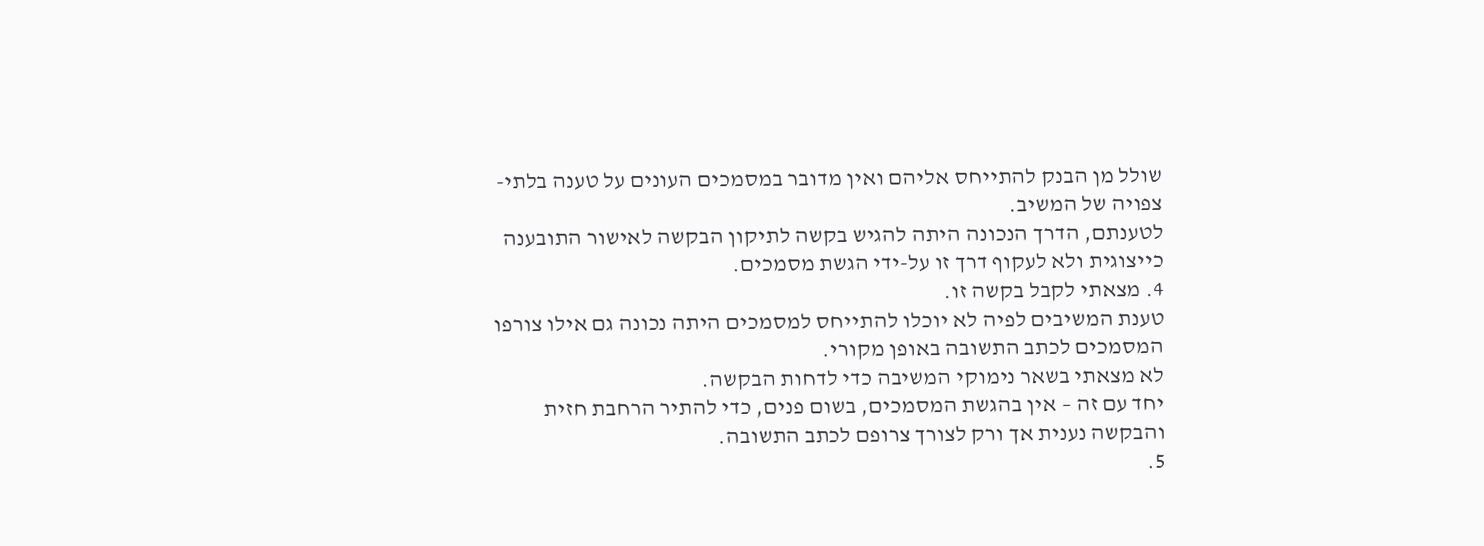שולל מן הבנק להתייחס אליהם ואין מדובר במסמכים העונים על טענה בלתי-צפויה של המשיב.
לטענתם, הדרך הנכונה היתה להגיש בקשה לתיקון הבקשה לאישור התובענה כייצוגית ולא לעקוף דרך זו על-ידי הגשת מסמכים.
4. מצאתי לקבל בקשה זו.
טענת המשיבים לפיה לא יוכלו להתייחס למסמכים היתה נכונה גם אילו צורפו המסמכים לכתב התשובה באופן מקורי.
לא מצאתי בשאר נימוקי המשיבה כדי לדחות הבקשה.
יחד עם זה – אין בהגשת המסמכים, בשום פנים, כדי להתיר הרחבת חזית והבקשה נענית אך ורק לצורך צרופם לכתב התשובה.
5.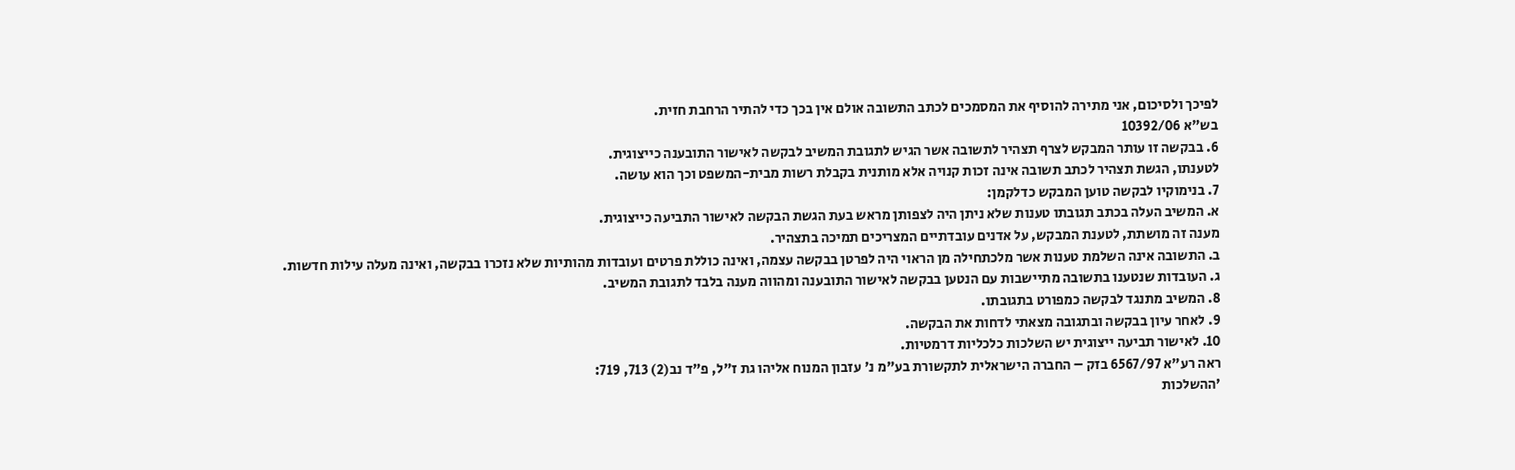לפיכך ולסיכום, אני מתירה להוסיף את המסמכים לכתב התשובה אולם אין בכך כדי להתיר הרחבת חזית.
בש"א 10392/06
6. בבקשה זו עותר המבקש לצרף תצהיר לתשובה אשר הגיש לתגובת המשיב לבקשה לאישור התובענה כייצוגית.
לטענתו, הגשת תצהיר לכתב תשובה אינה זכות קנויה אלא מותנית בקבלת רשות מבית-המשפט וכך הוא עושה.
7. בנימוקיו לבקשה טוען המבקש כדלקמן:
א. המשיב העלה בכתב תגובתו טענות שלא ניתן היה לצפותן מראש בעת הגשת הבקשה לאישור התביעה כייצוגית.
מענה זה מושתת, לטענת המבקש, על אדנים עובדתיים המצריכים תמיכה בתצהיר.
ב. התשובה אינה השלמת טענות אשר מלכתחילה מן הראוי היה לפרטן בבקשה עצמה, ואינה כוללת פרטים ועובדות מהותיות שלא נזכרו בבקשה, ואינה מעלה עילות חדשות.
ג. העובדות שנטענו בתשובה מתיישבות עם הנטען בבקשה לאישור התובענה ומהווה מענה בלבד לתגובת המשיב.
8. המשיב מתנגד לבקשה כמפורט בתגובתו.
9. לאחר עיון בבקשה ובתגובה מצאתי לדחות את הבקשה.
10. לאישור תביעה ייצוגית יש השלכות כלכליות דרמטיות.
ראה רע"א 6567/97 בזק – החברה הישראלית לתקשורת בע"מ נ' עזבון המנוח אליהו גת ז"ל, פ"ד נב(2) 713, 719:
'ההשלכות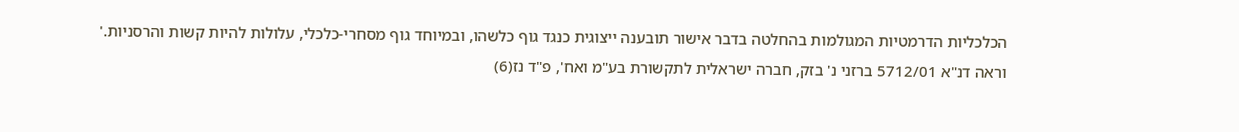הכלכליות הדרמטיות המגולמות בהחלטה בדבר אישור תובענה ייצוגית כנגד גוף כלשהו, ובמיוחד גוף מסחרי-כלכלי, עלולות להיות קשות והרסניות.'
וראה דנ"א 5712/01 ברזני נ' בזק, חברה ישראלית לתקשורת בע"מ ואח', פ"ד נז(6)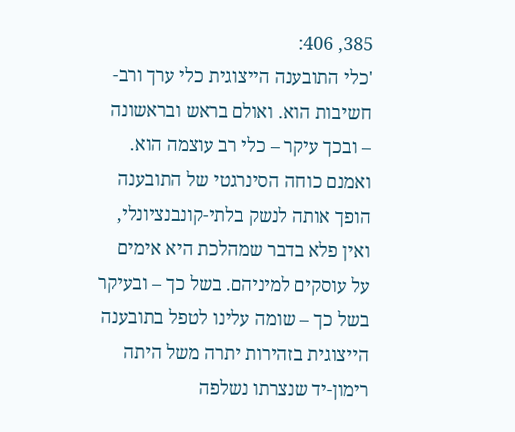385, 406:
'כלי התובענה הייצוגית כלי ערך ורב-חשיבות הוא. ואולם בראש ובראשונה – ובכך עיקר – כלי רב עוצמה הוא. ואמנם כוחה הסינרגטי של התובענה הופך אותה לנשק בלתי-קונבנציונלי, ואין פלא בדבר שמהלכת היא אימים על עוסקים למיניהם. בשל כך – ובעיקר בשל כך – שומה עלינו לטפל בתובענה הייצוגית בזהירות יתרה משל היתה רימון-יד שנצרתו נשלפה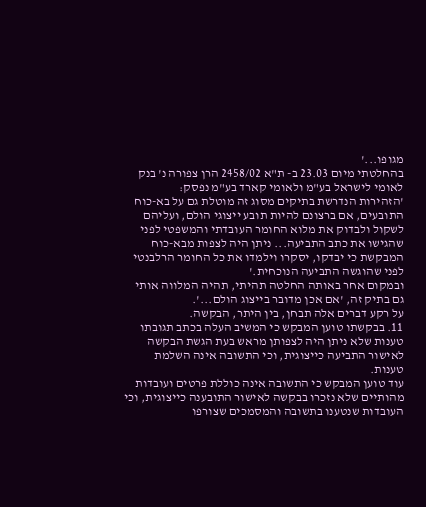מגופו...'
בהחלטתי מיום 23.03 ב- ת"א 2458/02 הרן צפורה נ' בנק לאומי לישראל בע"מ ולאומי קארד בע"מ נפסק:
'הזהירות הנדרשת בתיקים מסוג זה מוטלת גם על בא-כוח התובעים, אם ברצונם להיות תובע ייצוגי הולם, ועליהם לשקול ולבדוק את מלוא החומר העובדתי והמשפטי לפני שהגישו את כתב התביעה... ניתן היה לצפות מבא-כוח המבקשת כי יבדקו, יסקרו וילמדו את כל החומר הרלבנטי לפני שהוגשה התביעה הנוכחית.'
ובמקום אחר באותה החלטה תהיתי, תהיה המלווה אותי גם בתיק זה, 'אם אכן מדובר בייצוג הולם...'.
על רקע דברים אלה תבחן, בין היתר, הבקשה.
11. בבקשתו טוען המבקש כי המשיב העלה בכתב תגובתו טענות שלא ניתן היה לצפותן מראש בעת הגשת הבקשה לאישור התביעה כייצוגית, וכי התשובה אינה השלמת טענות.
עוד טוען המבקש כי התשובה אינה כוללת פרטים ועובדות מהותיים שלא נזכרו בבקשה לאישור התובענה כייצוגית, וכי העובדות שנטענו בתשובה והמסמכים שצורפו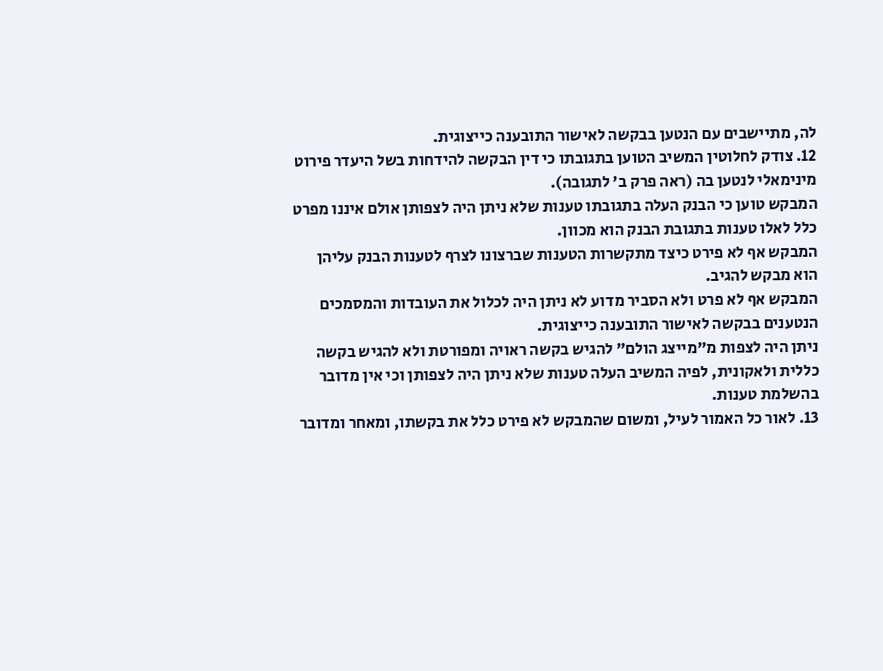לה, מתיישבים עם הנטען בבקשה לאישור התובענה כייצוגית.
12. צודק לחלוטין המשיב הטוען בתגובתו כי דין הבקשה להידחות בשל היעדר פירוט מינימאלי לנטען בה (ראה פרק ב' לתגובה).
המבקש טוען כי הבנק העלה בתגובתו טענות שלא ניתן היה לצפותן אולם איננו מפרט כלל לאלו טענות בתגובת הבנק הוא מכוון.
המבקש אף לא פירט כיצד מתקשרות הטענות שברצונו לצרף לטענות הבנק עליהן הוא מבקש להגיב.
המבקש אף לא פרט ולא הסביר מדוע לא ניתן היה לכלול את העובדות והמסמכים הנטענים בבקשה לאישור התובענה כייצוגית.
ניתן היה לצפות מ"מייצג הולם" להגיש בקשה ראויה ומפורטת ולא להגיש בקשה כללית ולאקונית, לפיה המשיב העלה טענות שלא ניתן היה לצפותן וכי אין מדובר בהשלמת טענות.
13. לאור כל האמור לעיל, ומשום שהמבקש לא פירט כלל את בקשתו, ומאחר ומדובר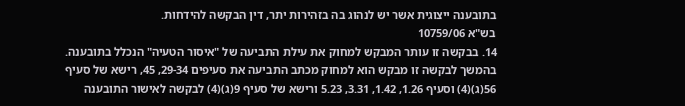בתובענה ייצוגית אשר יש לנהוג בה בזהירות יתר, דין הבקשה להידחות.
בש"א 10759/06
14. בבקשה זו עותר המבקש למחוק את עילת התביעה של "איסור הטעיה" הנכלל בתובענה.
בהמשך לבקשה זו מבקש הוא למחוק מכתב התביעה את סעיפים 29-34, 45, רישא של סעיף 56(ג)(4) וסעיף 1.26, 1.42, 3.31, 5.23 ורישא של סעיף 9(ג)(4) לבקשה לאישור התובענה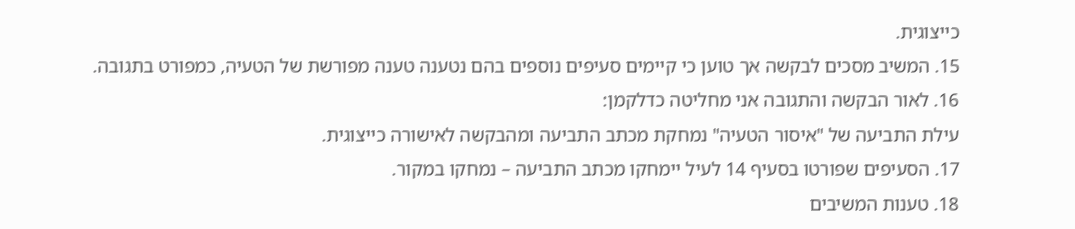כייצוגית.
15. המשיב מסכים לבקשה אך טוען כי קיימים סעיפים נוספים בהם נטענה טענה מפורשת של הטעיה, כמפורט בתגובה.
16. לאור הבקשה והתגובה אני מחליטה כדלקמן:
עילת התביעה של "איסור הטעיה" נמחקת מכתב התביעה ומהבקשה לאישורה כייצוגית.
17. הסעיפים שפורטו בסעיף 14 לעיל יימחקו מכתב התביעה – נמחקו במקור.
18. טענות המשיבים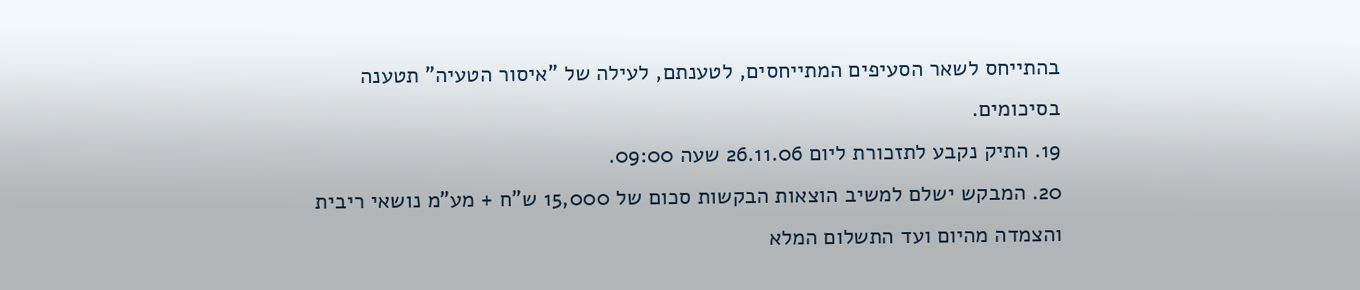בהתייחס לשאר הסעיפים המתייחסים, לטענתם, לעילה של "איסור הטעיה" תטענה בסיכומים.
19. התיק נקבע לתזכורת ליום 26.11.06 שעה 09:00.
20. המבקש ישלם למשיב הוצאות הבקשות סכום של 15,000 ש"ח + מע"מ נושאי ריבית והצמדה מהיום ועד התשלום המלא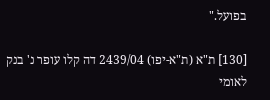בפועל."

[130] ת"א (ת"א-יפו) 2439/04 דה קלו עופר נ' בנק לאומי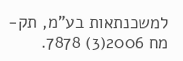למשכנתאות בע"מ, תק-מח 2006(3) 7878.